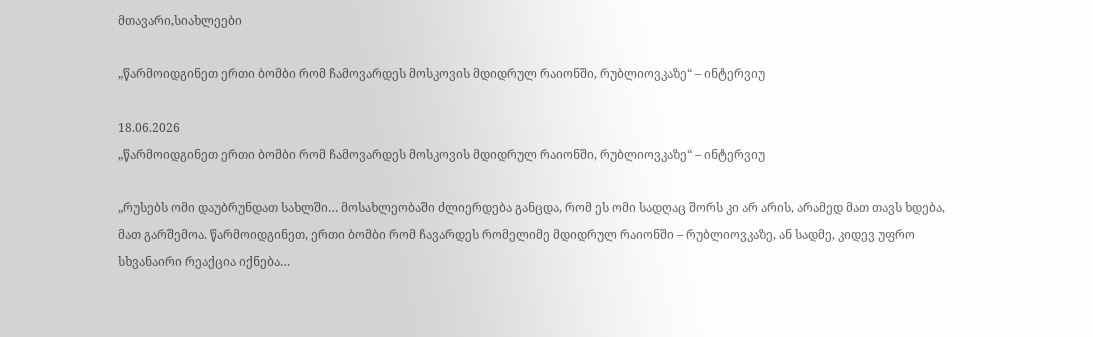მთავარი,სიახლეები

„წარმოიდგინეთ ერთი ბომბი რომ ჩამოვარდეს მოსკოვის მდიდრულ რაიონში, რუბლიოვკაზე“ – ინტერვიუ

18.06.2026
„წარმოიდგინეთ ერთი ბომბი რომ ჩამოვარდეს მოსკოვის მდიდრულ რაიონში, რუბლიოვკაზე“ – ინტერვიუ

„რუსებს ომი დაუბრუნდათ სახლში… მოსახლეობაში ძლიერდება განცდა, რომ ეს ომი სადღაც შორს კი არ არის, არამედ მათ თავს ხდება, მათ გარშემოა. წარმოიდგინეთ, ერთი ბომბი რომ ჩავარდეს რომელიმე მდიდრულ რაიონში – რუბლიოვკაზე, ან სადმე, კიდევ უფრო სხვანაირი რეაქცია იქნება…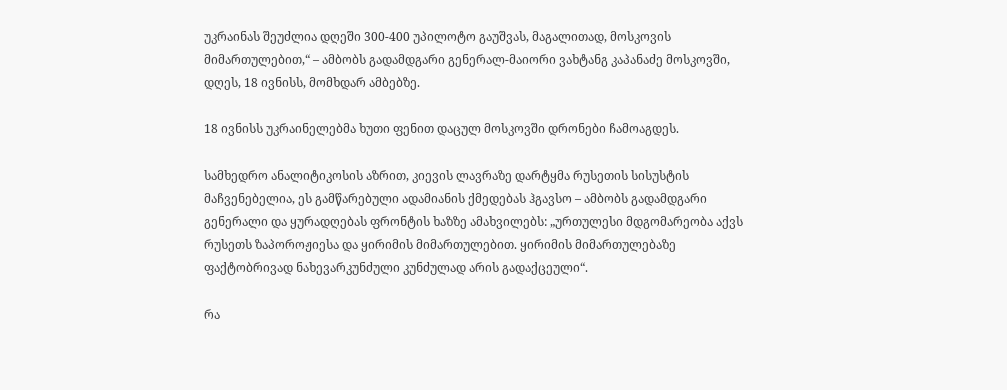უკრაინას შეუძლია დღეში 300-400 უპილოტო გაუშვას, მაგალითად, მოსკოვის მიმართულებით,“ – ამბობს გადამდგარი გენერალ-მაიორი ვახტანგ კაპანაძე მოსკოვში, დღეს, 18 ივნისს, მომხდარ ამბებზე.

18 ივნისს უკრაინელებმა ხუთი ფენით დაცულ მოსკოვში დრონები ჩამოაგდეს.

სამხედრო ანალიტიკოსის აზრით, კიევის ლავრაზე დარტყმა რუსეთის სისუსტის მაჩვენებელია, ეს გამწარებული ადამიანის ქმედებას ჰგავსო – ამბობს გადამდგარი გენერალი და ყურადღებას ფრონტის ხაზზე ამახვილებს: „ურთულესი მდგომარეობა აქვს რუსეთს ზაპოროჟიესა და ყირიმის მიმართულებით. ყირიმის მიმართულებაზე ფაქტობრივად ნახევარკუნძული კუნძულად არის გადაქცეული“.

რა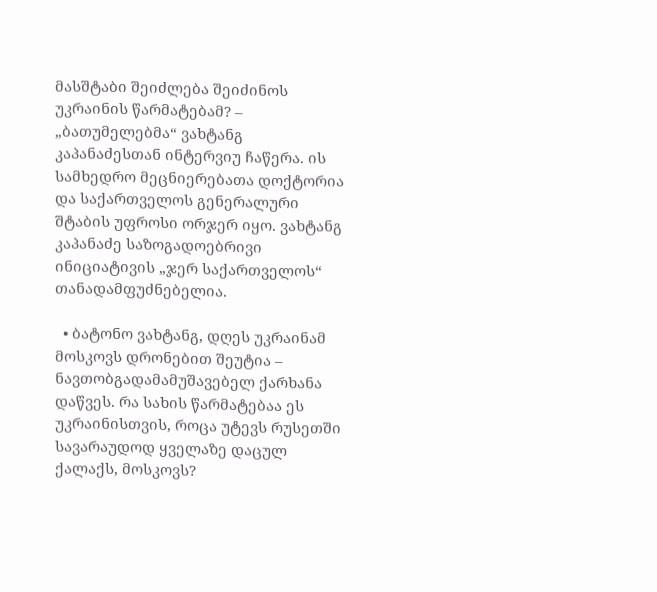მასშტაბი შეიძლება შეიძინოს უკრაინის წარმატებამ? – „ბათუმელებმა“ ვახტანგ კაპანაძესთან ინტერვიუ ჩაწერა. ის სამხედრო მეცნიერებათა დოქტორია და საქართველოს გენერალური შტაბის უფროსი ორჯერ იყო. ვახტანგ კაპანაძე საზოგადოებრივი ინიციატივის „ჯერ საქართველოს“ თანადამფუძნებელია.

  • ბატონო ვახტანგ, დღეს უკრაინამ მოსკოვს დრონებით შეუტია – ნავთობგადამამუშავებელ ქარხანა დაწვეს. რა სახის წარმატებაა ეს უკრაინისთვის, როცა უტევს რუსეთში სავარაუდოდ ყველაზე დაცულ ქალაქს, მოსკოვს?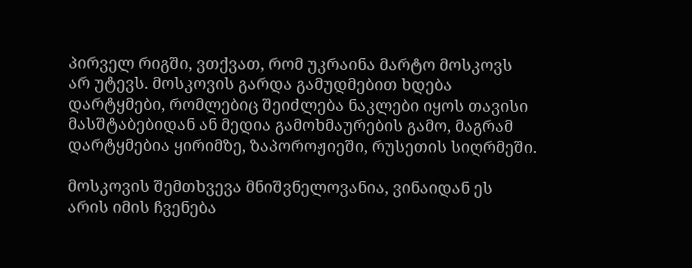პირველ რიგში, ვთქვათ, რომ უკრაინა მარტო მოსკოვს არ უტევს. მოსკოვის გარდა გამუდმებით ხდება დარტყმები, რომლებიც შეიძლება ნაკლები იყოს თავისი მასშტაბებიდან ან მედია გამოხმაურების გამო, მაგრამ დარტყმებია ყირიმზე, ზაპოროჟიეში, რუსეთის სიღრმეში.

მოსკოვის შემთხვევა მნიშვნელოვანია, ვინაიდან ეს არის იმის ჩვენება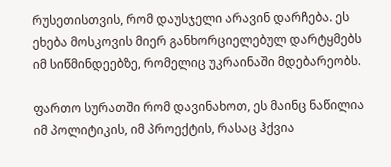რუსეთისთვის, რომ დაუსჯელი არავინ დარჩება. ეს ეხება მოსკოვის მიერ განხორციელებულ დარტყმებს იმ სიწმინდეებზე, რომელიც უკრაინაში მდებარეობს.

ფართო სურათში რომ დავინახოთ, ეს მაინც ნაწილია იმ პოლიტიკის, იმ პროექტის, რასაც ჰქვია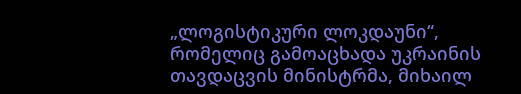„ლოგისტიკური ლოკდაუნი“, რომელიც გამოაცხადა უკრაინის თავდაცვის მინისტრმა, მიხაილ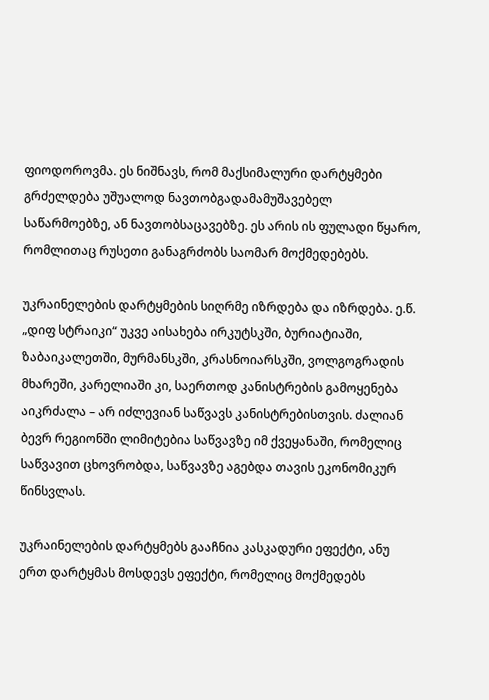ფიოდოროვმა. ეს ნიშნავს, რომ მაქსიმალური დარტყმები გრძელდება უშუალოდ ნავთობგადამამუშავებელ საწარმოებზე, ან ნავთობსაცავებზე. ეს არის ის ფულადი წყარო, რომლითაც რუსეთი განაგრძობს საომარ მოქმედებებს.

უკრაინელების დარტყმების სიღრმე იზრდება და იზრდება. ე.წ. „დიფ სტრაიკი“ უკვე აისახება ირკუტსკში, ბურიატიაში, ზაბაიკალეთში, მურმანსკში, კრასნოიარსკში, ვოლგოგრადის მხარეში, კარელიაში კი, საერთოდ კანისტრების გამოყენება აიკრძალა – არ იძლევიან საწვავს კანისტრებისთვის. ძალიან ბევრ რეგიონში ლიმიტებია საწვავზე იმ ქვეყანაში, რომელიც საწვავით ცხოვრობდა, საწვავზე აგებდა თავის ეკონომიკურ წინსვლას.

უკრაინელების დარტყმებს გააჩნია კასკადური ეფექტი, ანუ ერთ დარტყმას მოსდევს ეფექტი, რომელიც მოქმედებს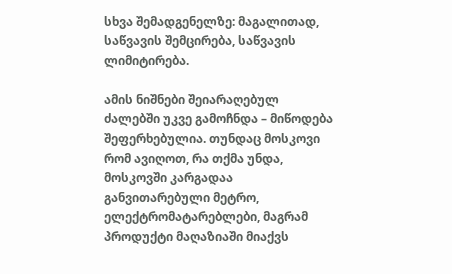სხვა შემადგენელზე: მაგალითად, საწვავის შემცირება, საწვავის ლიმიტირება.

ამის ნიშნები შეიარაღებულ ძალებში უკვე გამოჩნდა – მიწოდება შეფერხებულია. თუნდაც მოსკოვი რომ ავიღოთ, რა თქმა უნდა, მოსკოვში კარგადაა განვითარებული მეტრო, ელექტრომატარებლები, მაგრამ პროდუქტი მაღაზიაში მიაქვს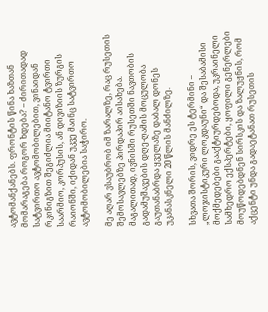ავტომანქანებს. ფრონტის წინა ხაზთან მომარაგება როგორ ხდება? – ძირითადად სატვირთო ავტომობილებით, ვინაიდან რკინიგზით შეგიძლია მიიტანო ტვირთი საარმიო, კორპუსის, ან დივიზიის ზურგის რაიონში, იქიდან უკვე მაინც სატვირთო ავტომობილებია საჭირო.

მე აღარ ვსაუბრობ იმ ზარალზე, რაც რუსეთის შემოსავლებზე პირდაპირ აისახება. მაგალითად, ივნისში რუსეთში ნავთობის გადამუშავების დღე-ღამის მოცულობა გაუთანაბრდა ყველაზე დაბალ დონეს უკანასკნელი 20 წლის მანძილზე.

სხვათა შორის, ვიდრე ეს ტერმინი – „ლოჯისტიკური ლოკდაუნი“ და შესაბამისი მოქმედებები გააქტიურდებოდა, უკრაინელი სამხედრო ექსპერტები, ყოფილი გენერლები მოუწოდებდნენ სირსკის და ზალუჟნის, რომ აქცენტი უნდა გადაეტანათ რუსეთის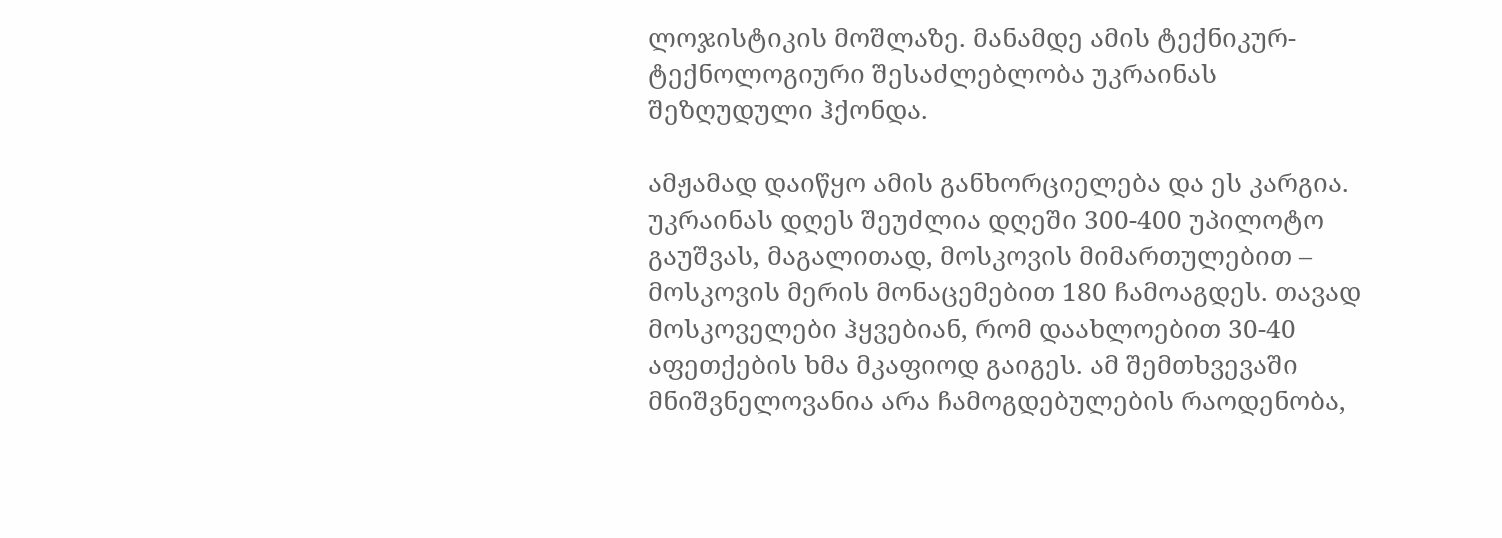ლოჯისტიკის მოშლაზე. მანამდე ამის ტექნიკურ-ტექნოლოგიური შესაძლებლობა უკრაინას შეზღუდული ჰქონდა.

ამჟამად დაიწყო ამის განხორციელება და ეს კარგია. უკრაინას დღეს შეუძლია დღეში 300-400 უპილოტო გაუშვას, მაგალითად, მოსკოვის მიმართულებით – მოსკოვის მერის მონაცემებით 180 ჩამოაგდეს. თავად მოსკოველები ჰყვებიან, რომ დაახლოებით 30-40 აფეთქების ხმა მკაფიოდ გაიგეს. ამ შემთხვევაში მნიშვნელოვანია არა ჩამოგდებულების რაოდენობა,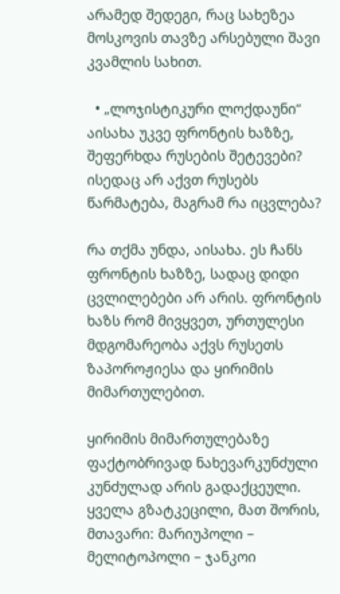არამედ შედეგი, რაც სახეზეა მოსკოვის თავზე არსებული შავი კვამლის სახით.

  • „ლოჯისტიკური ლოქდაუნი“ აისახა უკვე ფრონტის ხაზზე, შეფერხდა რუსების შეტევები? ისედაც არ აქვთ რუსებს წარმატება, მაგრამ რა იცვლება?

რა თქმა უნდა, აისახა. ეს ჩანს ფრონტის ხაზზე, სადაც დიდი ცვლილებები არ არის. ფრონტის ხაზს რომ მივყვეთ, ურთულესი მდგომარეობა აქვს რუსეთს ზაპოროჟიესა და ყირიმის მიმართულებით.

ყირიმის მიმართულებაზე ფაქტობრივად ნახევარკუნძული კუნძულად არის გადაქცეული. ყველა გზატკეცილი, მათ შორის, მთავარი: მარიუპოლი – მელიტოპოლი – ჯანკოი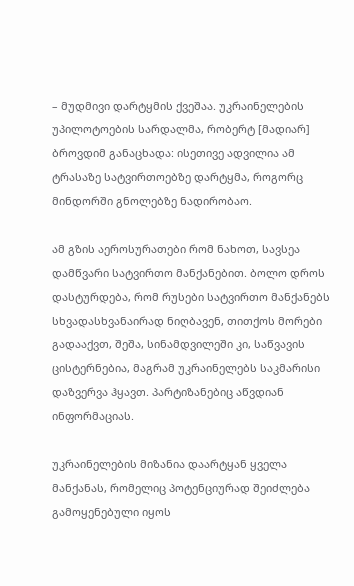– მუდმივი დარტყმის ქვეშაა. უკრაინელების უპილოტოების სარდალმა, რობერტ [მადიარ] ბროვდიმ განაცხადა: ისეთივე ადვილია ამ ტრასაზე სატვირთოებზე დარტყმა, როგორც მინდორში გნოლებზე ნადირობაო.

ამ გზის აეროსურათები რომ ნახოთ, სავსეა დამწვარი სატვირთო მანქანებით. ბოლო დროს დასტურდება, რომ რუსები სატვირთო მანქანებს სხვადასხვანაირად ნიღბავენ, თითქოს მორები გადააქვთ, შეშა, სინამდვილეში კი, საწვავის ცისტერნებია, მაგრამ უკრაინელებს საკმარისი დაზვერვა ჰყავთ. პარტიზანებიც აწვდიან ინფორმაციას.

უკრაინელების მიზანია დაარტყან ყველა მანქანას, რომელიც პოტენციურად შეიძლება გამოყენებული იყოს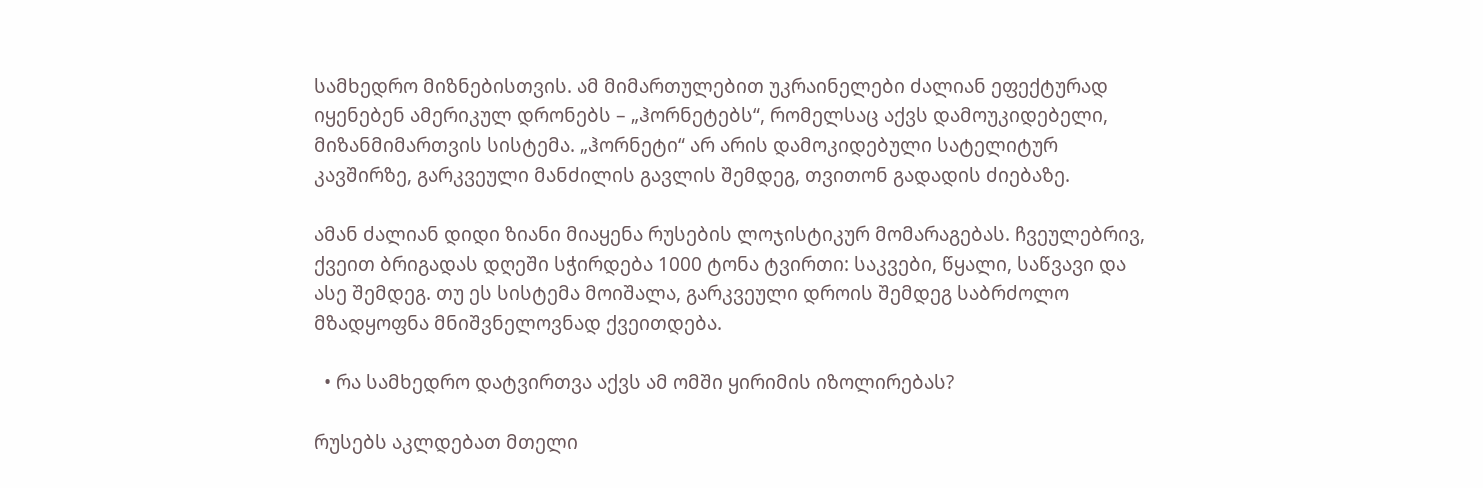სამხედრო მიზნებისთვის. ამ მიმართულებით უკრაინელები ძალიან ეფექტურად იყენებენ ამერიკულ დრონებს – „ჰორნეტებს“, რომელსაც აქვს დამოუკიდებელი, მიზანმიმართვის სისტემა. „ჰორნეტი“ არ არის დამოკიდებული სატელიტურ კავშირზე, გარკვეული მანძილის გავლის შემდეგ, თვითონ გადადის ძიებაზე.

ამან ძალიან დიდი ზიანი მიაყენა რუსების ლოჯისტიკურ მომარაგებას. ჩვეულებრივ, ქვეით ბრიგადას დღეში სჭირდება 1000 ტონა ტვირთი: საკვები, წყალი, საწვავი და ასე შემდეგ. თუ ეს სისტემა მოიშალა, გარკვეული დროის შემდეგ საბრძოლო მზადყოფნა მნიშვნელოვნად ქვეითდება.

  • რა სამხედრო დატვირთვა აქვს ამ ომში ყირიმის იზოლირებას?

რუსებს აკლდებათ მთელი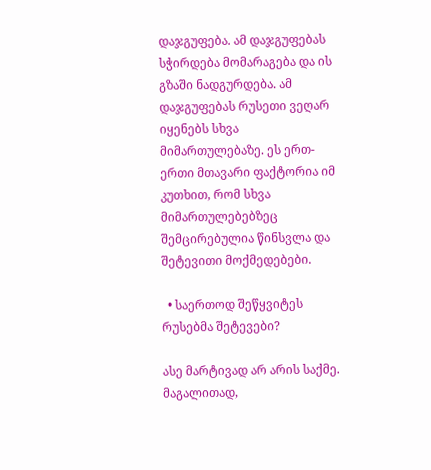დაჯგუფება. ამ დაჯგუფებას სჭირდება მომარაგება და ის გზაში ნადგურდება. ამ დაჯგუფებას რუსეთი ვეღარ იყენებს სხვა მიმართულებაზე. ეს ერთ-ერთი მთავარი ფაქტორია იმ კუთხით, რომ სხვა მიმართულებებზეც შემცირებულია წინსვლა და შეტევითი მოქმედებები.

  • საერთოდ შეწყვიტეს რუსებმა შეტევები?

ასე მარტივად არ არის საქმე. მაგალითად,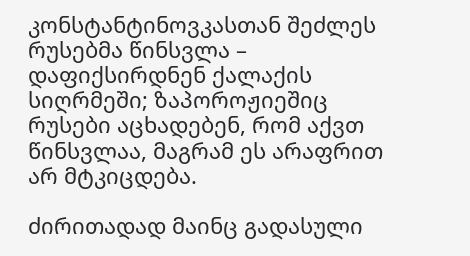კონსტანტინოვკასთან შეძლეს რუსებმა წინსვლა – დაფიქსირდნენ ქალაქის სიღრმეში; ზაპოროჟიეშიც რუსები აცხადებენ, რომ აქვთ წინსვლაა, მაგრამ ეს არაფრით არ მტკიცდება.

ძირითადად მაინც გადასული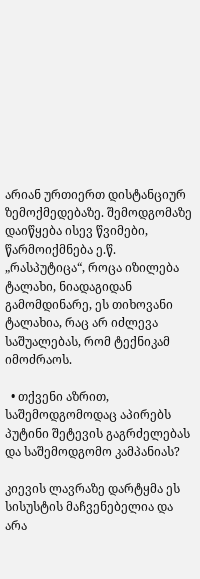არიან ურთიერთ დისტანციურ ზემოქმედებაზე. შემოდგომაზე დაიწყება ისევ წვიმები, წარმოიქმნება ე.წ. „რასპუტიცა“, როცა იზილება ტალახი, ნიადაგიდან გამომდინარე, ეს თიხოვანი ტალახია, რაც არ იძლევა საშუალებას, რომ ტექნიკამ იმოძრაოს.

  • თქვენი აზრით, საშემოდგომოდაც აპირებს პუტინი შეტევის გაგრძელებას და საშემოდგომო კამპანიას?

კიევის ლავრაზე დარტყმა ეს სისუსტის მაჩვენებელია და არა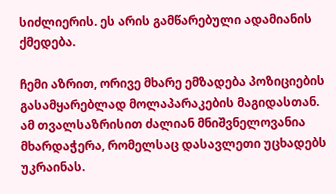სიძლიერის. ეს არის გამწარებული ადამიანის ქმედება.

ჩემი აზრით, ორივე მხარე ემზადება პოზიციების გასამყარებლად მოლაპარაკების მაგიდასთან. ამ თვალსაზრისით ძალიან მნიშვნელოვანია მხარდაჭერა, რომელსაც დასავლეთი უცხადებს უკრაინას.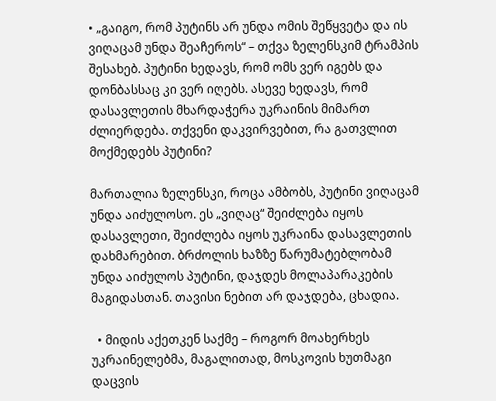• „გაიგო, რომ პუტინს არ უნდა ომის შეწყვეტა და ის ვიღაცამ უნდა შეაჩეროს“ – თქვა ზელენსკიმ ტრამპის შესახებ. პუტინი ხედავს, რომ ომს ვერ იგებს და დონბასსაც კი ვერ იღებს. ასევე ხედავს, რომ დასავლეთის მხარდაჭერა უკრაინის მიმართ ძლიერდება. თქვენი დაკვირვებით, რა გათვლით მოქმედებს პუტინი?

მართალია ზელენსკი, როცა ამბობს, პუტინი ვიღაცამ უნდა აიძულოსო. ეს „ვიღაც“ შეიძლება იყოს დასავლეთი, შეიძლება იყოს უკრაინა დასავლეთის დახმარებით. ბრძოლის ხაზზე წარუმატებლობამ უნდა აიძულოს პუტინი, დაჯდეს მოლაპარაკების მაგიდასთან. თავისი ნებით არ დაჯდება, ცხადია.

  • მიდის აქეთკენ საქმე – როგორ მოახერხეს უკრაინელებმა, მაგალითად, მოსკოვის ხუთმაგი დაცვის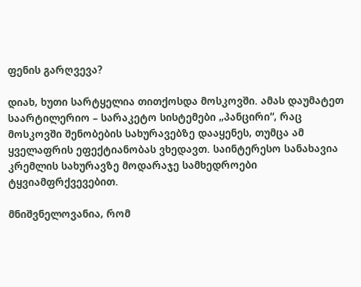ფენის გარღვევა?

დიახ, ხუთი სარტყელია თითქოსდა მოსკოვში. ამას დაუმატეთ საარტილერიო – სარაკეტო სისტემები „პანცირი“, რაც მოსკოვში შენობების სახურავებზე დააყენეს, თუმცა ამ ყველაფრის ეფექტიანობას ვხედავთ. საინტერესო სანახავია კრემლის სახურავზე მოდარაჯე სამხედროები ტყვიამფრქვევებით.

მნიშვნელოვანია, რომ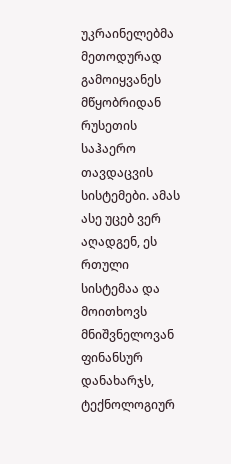უკრაინელებმა მეთოდურად გამოიყვანეს მწყობრიდან რუსეთის საჰაერო თავდაცვის სისტემები. ამას ასე უცებ ვერ აღადგენ, ეს რთული სისტემაა და მოითხოვს მნიშვნელოვან ფინანსურ დანახარჯს, ტექნოლოგიურ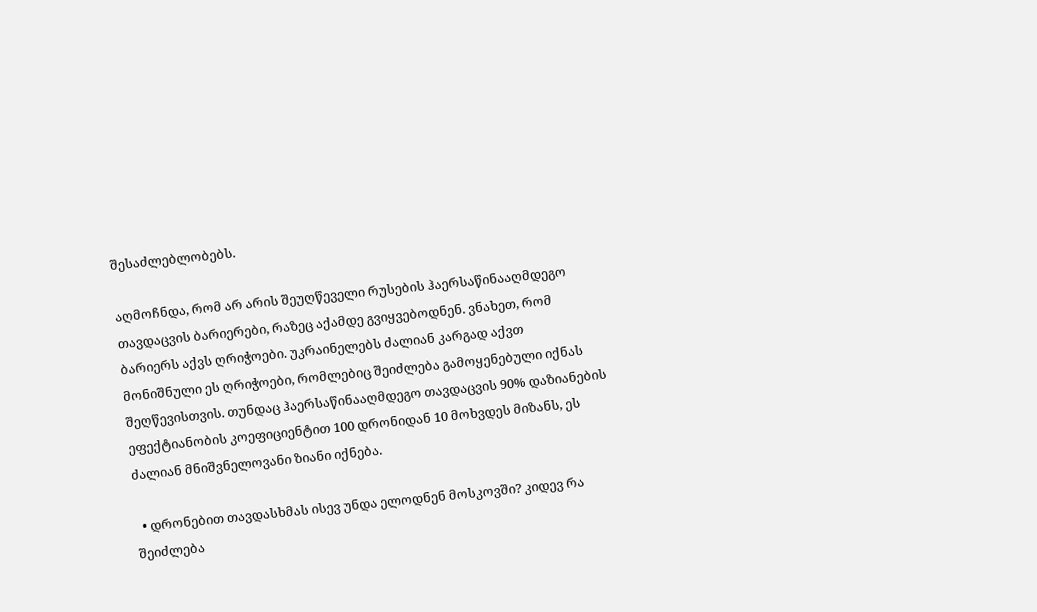შესაძლებლობებს.

აღმოჩნდა, რომ არ არის შეუღწეველი რუსების ჰაერსაწინააღმდეგო თავდაცვის ბარიერები, რაზეც აქამდე გვიყვებოდნენ. ვნახეთ, რომ ბარიერს აქვს ღრიჭოები. უკრაინელებს ძალიან კარგად აქვთ მონიშნული ეს ღრიჭოები, რომლებიც შეიძლება გამოყენებული იქნას შეღწევისთვის. თუნდაც ჰაერსაწინააღმდეგო თავდაცვის 90% დაზიანების ეფექტიანობის კოეფიციენტით 100 დრონიდან 10 მოხვდეს მიზანს, ეს ძალიან მნიშვნელოვანი ზიანი იქნება.

  • დრონებით თავდასხმას ისევ უნდა ელოდნენ მოსკოვში? კიდევ რა შეიძლება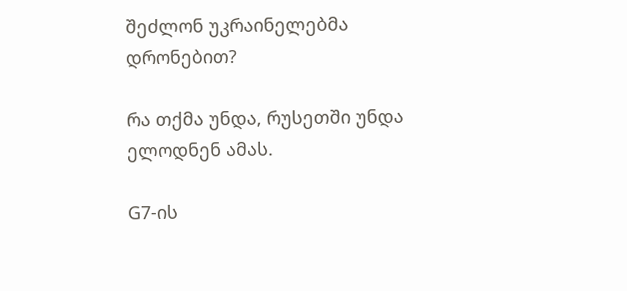შეძლონ უკრაინელებმა დრონებით?

რა თქმა უნდა, რუსეთში უნდა ელოდნენ ამას.

G7-ის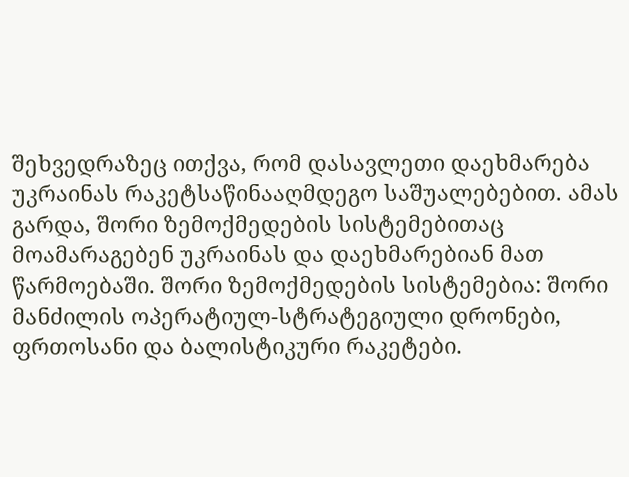შეხვედრაზეც ითქვა, რომ დასავლეთი დაეხმარება უკრაინას რაკეტსაწინააღმდეგო საშუალებებით. ამას გარდა, შორი ზემოქმედების სისტემებითაც მოამარაგებენ უკრაინას და დაეხმარებიან მათ წარმოებაში. შორი ზემოქმედების სისტემებია: შორი მანძილის ოპერატიულ-სტრატეგიული დრონები, ფრთოსანი და ბალისტიკური რაკეტები.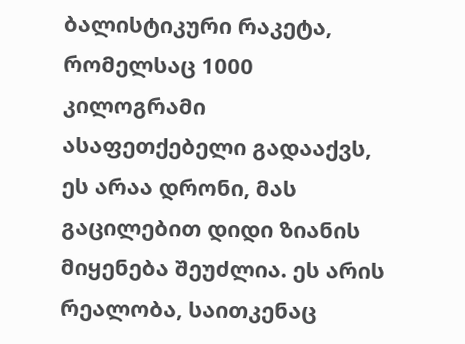ბალისტიკური რაკეტა, რომელსაც 1000 კილოგრამი ასაფეთქებელი გადააქვს, ეს არაა დრონი, მას გაცილებით დიდი ზიანის მიყენება შეუძლია. ეს არის რეალობა, საითკენაც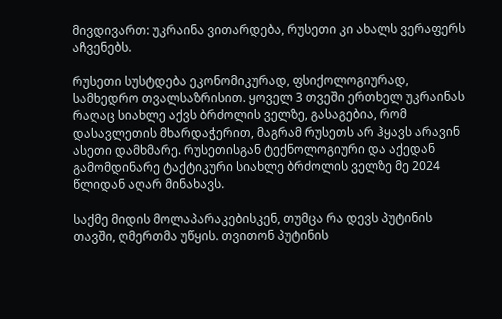მივდივართ: უკრაინა ვითარდება, რუსეთი კი ახალს ვერაფერს აჩვენებს.

რუსეთი სუსტდება ეკონომიკურად, ფსიქოლოგიურად, სამხედრო თვალსაზრისით. ყოველ 3 თვეში ერთხელ უკრაინას რაღაც სიახლე აქვს ბრძოლის ველზე, გასაგებია, რომ დასავლეთის მხარდაჭერით, მაგრამ რუსეთს არ ჰყავს არავინ ასეთი დამხმარე. რუსეთისგან ტექნოლოგიური და აქედან გამომდინარე ტაქტიკური სიახლე ბრძოლის ველზე მე 2024 წლიდან აღარ მინახავს.

საქმე მიდის მოლაპარაკებისკენ, თუმცა რა დევს პუტინის თავში, ღმერთმა უწყის. თვითონ პუტინის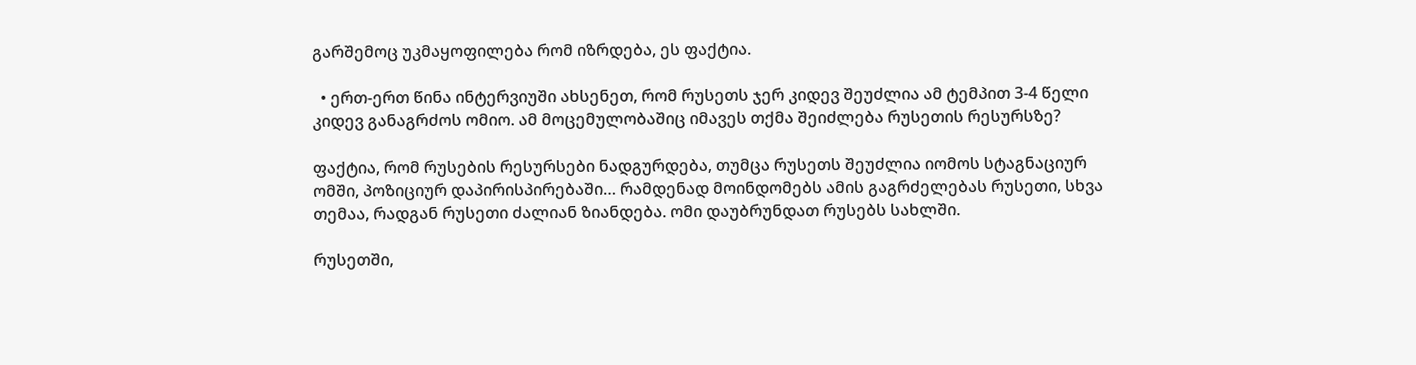გარშემოც უკმაყოფილება რომ იზრდება, ეს ფაქტია.

  • ერთ-ერთ წინა ინტერვიუში ახსენეთ, რომ რუსეთს ჯერ კიდევ შეუძლია ამ ტემპით 3-4 წელი კიდევ განაგრძოს ომიო. ამ მოცემულობაშიც იმავეს თქმა შეიძლება რუსეთის რესურსზე?

ფაქტია, რომ რუსების რესურსები ნადგურდება, თუმცა რუსეთს შეუძლია იომოს სტაგნაციურ ომში, პოზიციურ დაპირისპირებაში… რამდენად მოინდომებს ამის გაგრძელებას რუსეთი, სხვა თემაა, რადგან რუსეთი ძალიან ზიანდება. ომი დაუბრუნდათ რუსებს სახლში.

რუსეთში,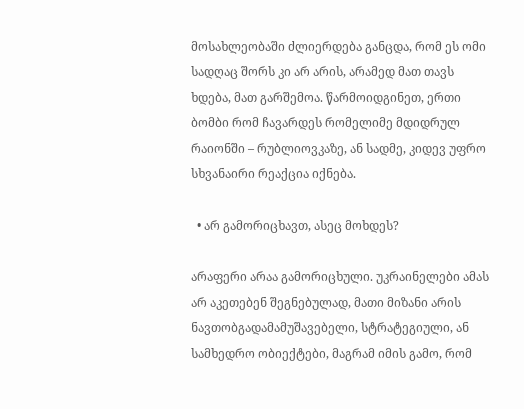მოსახლეობაში ძლიერდება განცდა, რომ ეს ომი სადღაც შორს კი არ არის, არამედ მათ თავს ხდება, მათ გარშემოა. წარმოიდგინეთ, ერთი ბომბი რომ ჩავარდეს რომელიმე მდიდრულ რაიონში – რუბლიოვკაზე, ან სადმე, კიდევ უფრო სხვანაირი რეაქცია იქნება.

  • არ გამორიცხავთ, ასეც მოხდეს?

არაფერი არაა გამორიცხული. უკრაინელები ამას არ აკეთებენ შეგნებულად, მათი მიზანი არის ნავთობგადამამუშავებელი, სტრატეგიული, ან სამხედრო ობიექტები, მაგრამ იმის გამო, რომ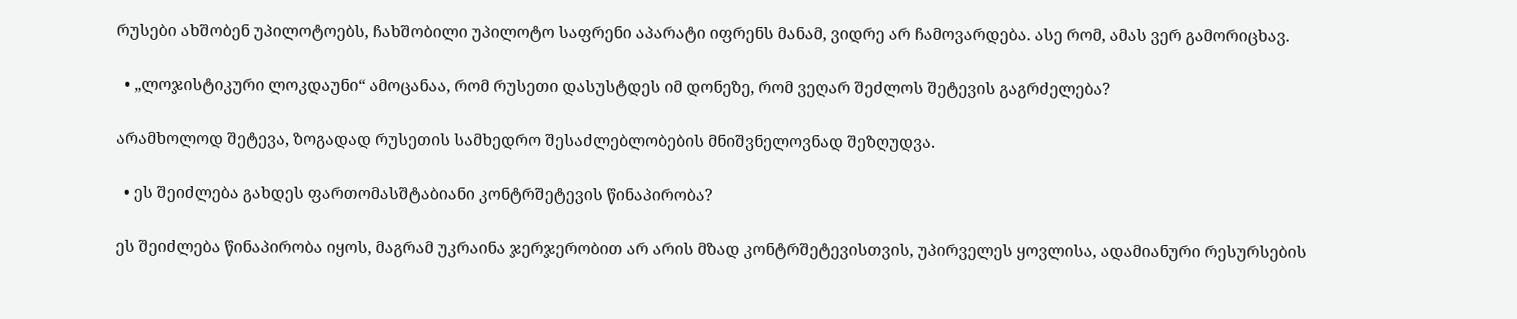რუსები ახშობენ უპილოტოებს, ჩახშობილი უპილოტო საფრენი აპარატი იფრენს მანამ, ვიდრე არ ჩამოვარდება. ასე რომ, ამას ვერ გამორიცხავ.

  • „ლოჯისტიკური ლოკდაუნი“ ამოცანაა, რომ რუსეთი დასუსტდეს იმ დონეზე, რომ ვეღარ შეძლოს შეტევის გაგრძელება?

არამხოლოდ შეტევა, ზოგადად რუსეთის სამხედრო შესაძლებლობების მნიშვნელოვნად შეზღუდვა.

  • ეს შეიძლება გახდეს ფართომასშტაბიანი კონტრშეტევის წინაპირობა?

ეს შეიძლება წინაპირობა იყოს, მაგრამ უკრაინა ჯერჯერობით არ არის მზად კონტრშეტევისთვის, უპირველეს ყოვლისა, ადამიანური რესურსების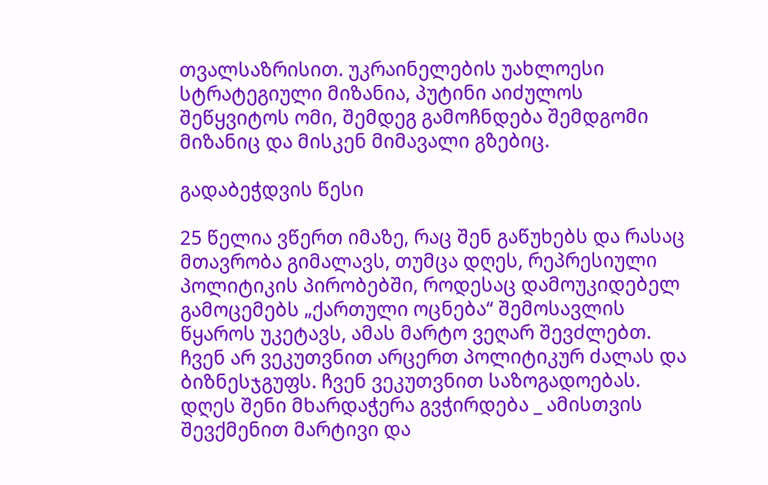თვალსაზრისით. უკრაინელების უახლოესი სტრატეგიული მიზანია, პუტინი აიძულოს შეწყვიტოს ომი, შემდეგ გამოჩნდება შემდგომი მიზანიც და მისკენ მიმავალი გზებიც.

გადაბეჭდვის წესი

25 წელია ვწერთ იმაზე, რაც შენ გაწუხებს და რასაც მთავრობა გიმალავს, თუმცა დღეს, რეპრესიული პოლიტიკის პირობებში, როდესაც დამოუკიდებელ გამოცემებს „ქართული ოცნება“ შემოსავლის წყაროს უკეტავს, ამას მარტო ვეღარ შევძლებთ. ჩვენ არ ვეკუთვნით არცერთ პოლიტიკურ ძალას და ბიზნესჯგუფს. ჩვენ ვეკუთვნით საზოგადოებას. დღეს შენი მხარდაჭერა გვჭირდება _ ამისთვის შევქმენით მარტივი და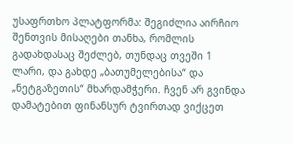უსაფრთხო პლატფორმა: შეგიძლია აირჩიო შენთვის მისაღები თანხა, რომლის გადახდასაც შეძლებ, თუნდაც თვეში 1 ლარი, და გახდე „ბათუმელებისა“ და „ნეტგაზეთის“ მხარდამჭერი. ჩვენ არ გვინდა დამატებით ფინანსურ ტვირთად ვიქცეთ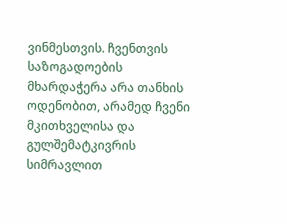ვინმესთვის. ჩვენთვის საზოგადოების მხარდაჭერა არა თანხის ოდენობით, არამედ ჩვენი მკითხველისა და გულშემატკივრის სიმრავლით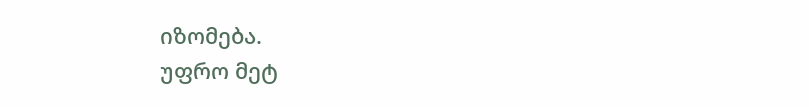იზომება.
უფრო მეტ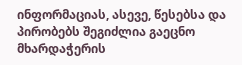ინფორმაციას, ასევე, წესებსა და პირობებს შეგიძლია გაეცნო მხარდაჭერის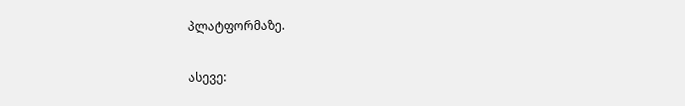პლატფორმაზე.

ასევე: